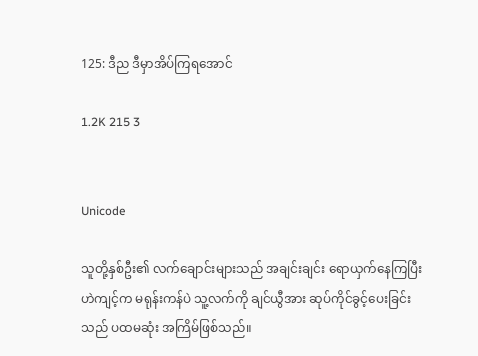125: ဒီည ဒီမှာအိပ်ကြရအောင်

1.2K 215 3


Unicode

သူတို့နှစ်ဦး၏ လက်ချောင်းများသည် အချင်းချင်း ရောယှက်နေကြပြီး ဟဲကျင့်က မရုန်းကန်ပဲ သူ့လက်ကို ချင်ယွီအား ဆုပ်ကိုင်ခွင့်ပေးခြင်းသည် ပထမဆုံး အကြိမ်ဖြစ်သည်။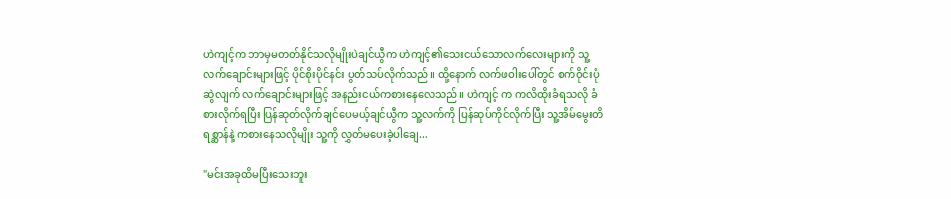ဟဲကျင့်က ဘာမှမတတ်နိုင်သလိုမျိုးပဲချင်ယွီက ဟဲကျင့်၏သေးငယ်သောလက်လေးများကို သူ့လက်ချောင်းများဖြင့် ပိုင်စိုးပိုင်နင်း ပွတ်သပ်လိုက်သည်။ ထို့နောက် လက်ဖဝါးပေါ်တွင် စက်ဝိုင်းပုံဆွဲလျက် လက်ချောင်းများဖြင့် အနည်းငယ်ကစားနေလေသည်။ ဟဲကျင့် က ကလိထိုးခံရသလို ခံစားလိုက်ရပြီး ပြန်ဆုတ်လိုက်ချင်ပေမယ့်ချင်ယွီက သူ့လက်ကို ပြန်ဆုပ်ကိုင်လိုက်ပြီး သူ့အိမ်မွေးတိရစ္ဆာန်နဲ့ ကစားနေသလိုမျိုး သူ့ကို လွှတ်မပေးခဲ့ပါချေ...

"မင်းအခုထိမပြီးသေးဘူး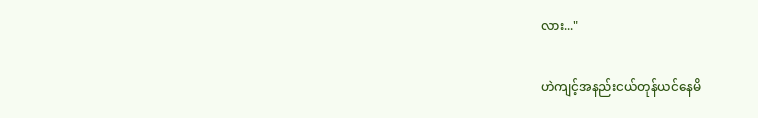လား..."

ဟဲကျင့်အနည်းငယ်တုန်ယင်နေမိ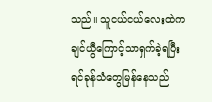သည်။ သူငယ်ငယ်လေးထဲကချင်ယွီကြောင့်သာရှက်ခဲ့ရပြီး ရင်ခုန်သံတွေမြန်နေသည်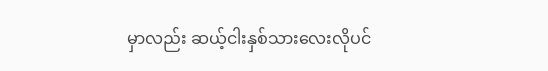မှာလည်း ဆယ့်ငါးနှစ်သားလေးလိုပင်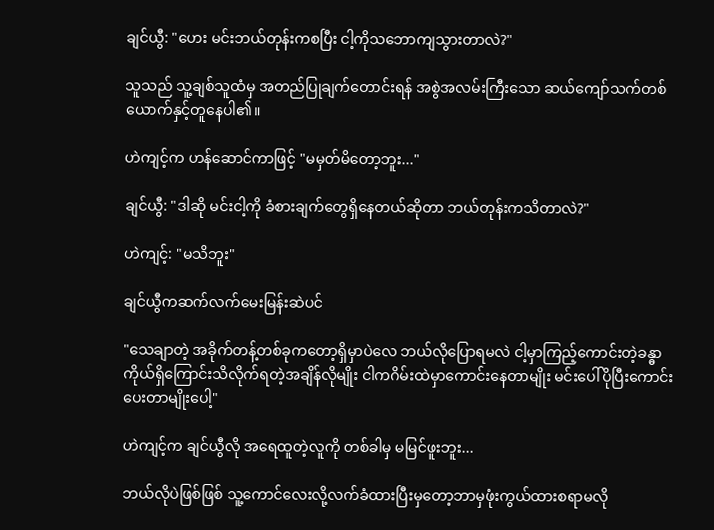ချင်ယွီ: "ဟေး မင်းဘယ်တုန်းကစပြီး ငါ့ကိုသဘောကျသွားတာလဲ?"

သူသည် သူ့ချစ်သူထံမှ အတည်ပြုချက်တောင်းရန် အစွဲအလမ်းကြီးသော ဆယ်ကျော်သက်တစ်ယောက်နှင့်တူနေပါ၏။

ဟဲကျင့်က ဟန်ဆောင်ကာဖြင့် "မမှတ်မိတော့ဘူး..."

ချင်ယွီ: "ဒါဆို မင်းငါ့ကို ခံစားချက်တွေရှိနေတယ်ဆိုတာ ဘယ်တုန်းကသိတာလဲ?"

ဟဲကျင့်: "မသိဘူး"

ချင်ယွီကဆက်လက်မေးမြန်းဆဲပင်

"သေချာတဲ့ အခိုက်တန့်တစ်ခုကတော့ရှိမှာပဲလေ ဘယ်လိုပြောရမလဲ ငါ့မှာကြည့်ကောင်းတဲ့ခန္ဓာကိုယ်ရှိကြောင်းသိလိုက်ရတဲ့အချိန်လိုမျိုး ငါကဂိမ်းထဲမှာကောင်းနေတာမျိုး မင်းပေါ်ပိုပြီးကောင်းပေးတာမျိုးပေါ့"

ဟဲကျင့်က ချင်ယွီလို အရေထူတဲ့လူကို တစ်ခါမှ မမြင်ဖူးဘူး...

ဘယ်လိုပဲဖြစ်ဖြစ် သူ့ကောင်လေးလို့လက်ခံထားပြီးမှတော့ဘာမှဖုံးကွယ်ထားစရာမလို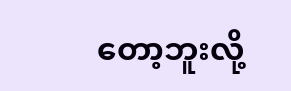တော့ဘူးလို့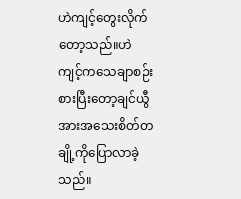ဟဲကျင့်တွေးလိုက်တော့သည်။ဟဲကျင့်ကသေချာစဉ်းစားပြီးတော့ချင်ယွီအားအသေးစိတ်တချို့ကိုပြောလာခဲ့သည်။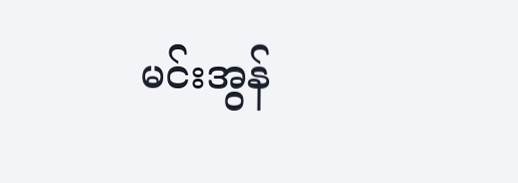မင်းအွန်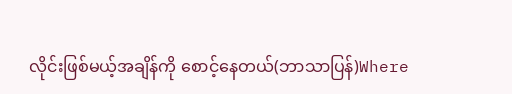လိုင်းဖြစ်မယ့်အချိန်ကို စောင့်နေတယ်(ဘာသာပြန်)Where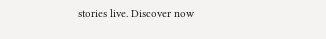stories live. Discover now